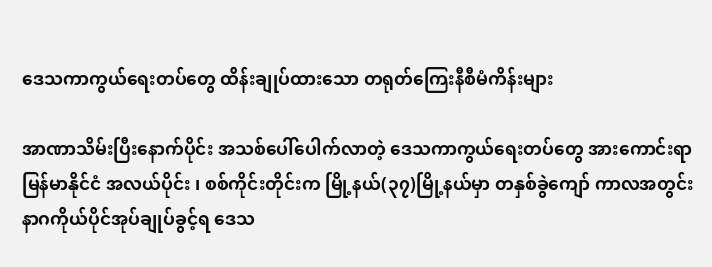ဒေသကာကွယ်ရေးတပ်တွေ ထိန်းချုပ်ထားသော တရုတ်ကြေးနီစီမံကိန်းများ

အာဏာသိမ်းပြီးနောက်ပိုင်း အသစ်ပေါ်ပေါက်လာတဲ့ ဒေသကာကွယ်ရေးတပ်တွေ အားကောင်းရာ မြန်မာနိုင်ငံ အလယ်ပိုင်း ၊ စစ်ကိုင်းတိုင်းက မြို့နယ်(၃၇)မြို့နယ်မှာ တနှစ်ခွဲကျော် ကာလအတွင်း နာဂကိုယ်ပိုင်အုပ်ချုပ်ခွင့်ရ ဒေသ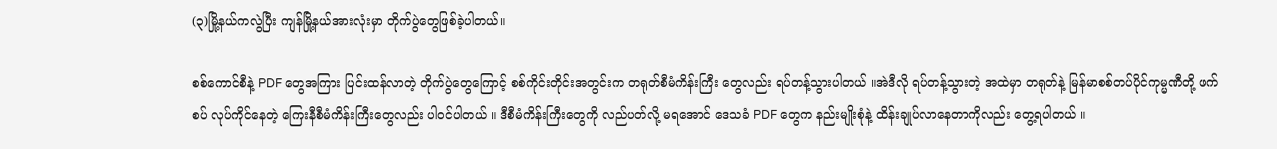(၃)မြို့နယ်ကလွဲပြီး ကျန်မြို့နယ်အားလုံးမှာ တိုက်ပွဲတွေဖြစ်ခဲ့ပါတယ်။

စစ်ကောင်စီနဲ့ PDF တွေအကြား ပြင်းထန်လာတဲ့ တိုက်ပွဲတွေကြောင့် စစ်ကိုင်းတိုင်းအတွင်းက တရုတ်စီမံကိန်းကြီး တွေလည်း ရပ်တန့်သွားပါတယ် ။အဲဒီလို ရပ်တန့်သွားတဲ့ အထဲမှာ တရုတ်နဲ့ မြန်မာစစ်တပ်ပိုင်ကုမ္မဏီတို့ ဖက်စပ် လုပ်ကိုင်နေတဲ့ ကြေးနီစီမံကိန်းကြီးတွေလည်း ပါဝင်ပါတယ် ။ ဒီစီမံကိန်းကြီးတွေကို လည်ပတ်လို့ မရအောင် ဒေသခံ PDF တွေက နည်းမျိုးစုံနဲ့ ထိန်းချုပ်လာနေတာကိုလည်း တွေ့ရပါတယ် ။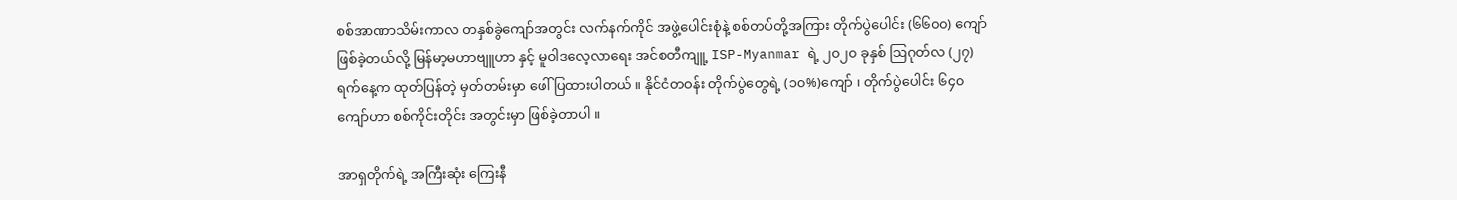စစ်အာဏာသိမ်းကာလ တနှစ်ခွဲကျော်အတွင်း လက်နက်ကိုင် အဖွဲ့ပေါင်းစုံနဲ့ စစ်တပ်တို့အကြား တိုက်ပွဲပေါင်း (၆၆၀၀) ကျော် ဖြစ်ခဲ့တယ်လို့ မြန်မာ့မဟာဗျူဟာ နှင့် မူဝါဒလေ့လာရေး အင်စတီကျူ့ ISP-Myanmar ရဲ့ ၂၀၂၀ ခုနှစ် ဩဂုတ်လ (၂၇) ရက်နေ့က ထုတ်ပြန်တဲ့ မှတ်တမ်းမှာ ဖေါ်ပြထားပါတယ် ။ နိုင်ငံတဝန်း တိုက်ပွဲတွေရဲ့ (၁၀%)ကျော် ၊ တိုက်ပွဲပေါင်း ၆၄၀ ကျော်ဟာ စစ်ကိုင်းတိုင်း အတွင်းမှာ ဖြစ်ခဲ့တာပါ ။

အာရှတိုက်ရဲ့ အကြီးဆုံး ကြေးနီ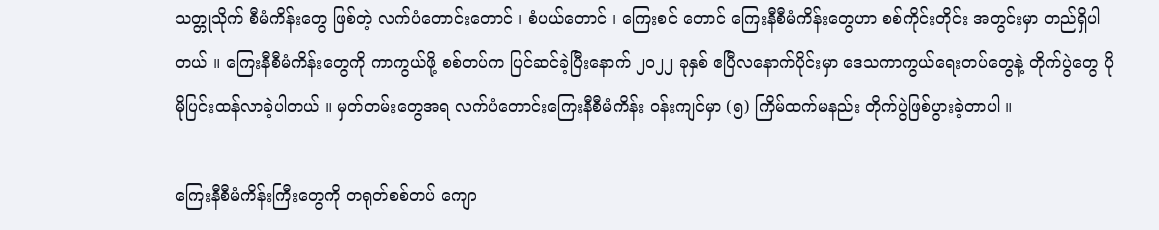သတ္တုသိုက် စီမံကိန်းတွေ ဖြစ်တဲ့ လက်ပံတောင်းတောင် ၊ စံပယ်တောင် ၊ ကြေးစင် တောင် ကြေးနီစီမံကိန်းတွေဟာ စစ်ကိုင်းတိုင်း အတွင်းမှာ တည်ရှိပါတယ် ။ ကြေးနီစီမံကိန်းတွေကို ကာကွယ်ဖို့ စစ်တပ်က ပြင်ဆင်ခဲ့ပြီးနောက် ၂၀၂၂ ခုနှစ် ဧပြီလနောက်ပိုင်းမှာ ဒေသကာကွယ်ရေးတပ်တွေနဲ့ တိုက်ပွဲတွေ ပိုမိုပြင်းထန်လာခဲ့ပါတယ် ။ မှတ်တမ်းတွေအရ လက်ပံတောင်းကြေးနီစီမံကိန်း ဝန်းကျင်မှာ (၅) ကြိမ်ထက်မနည်း တိုက်ပွဲဖြစ်ပွားခဲ့တာပါ ။

ကြေးနီစီမံကိန်းကြီးတွေကို တရုတ်စစ်တပ် ကျော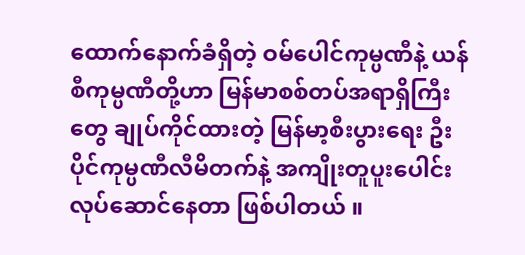ထောက်နောက်ခံရှိတဲ့ ဝမ်ပေါင်ကုမ္ပဏီနဲ့ ယန်စီကုမ္ပဏီတို့ဟာ မြန်မာစစ်တပ်အရာရှိကြီးတွေ ချုပ်ကိုင်ထားတဲ့ မြန်မာ့စီးပွားရေး ဦးပိုင်ကုမ္ပဏီလီမိတက်နဲ့ အကျိုးတူပူးပေါင်း လုပ်ဆောင်နေတာ ဖြစ်ပါတယ် ။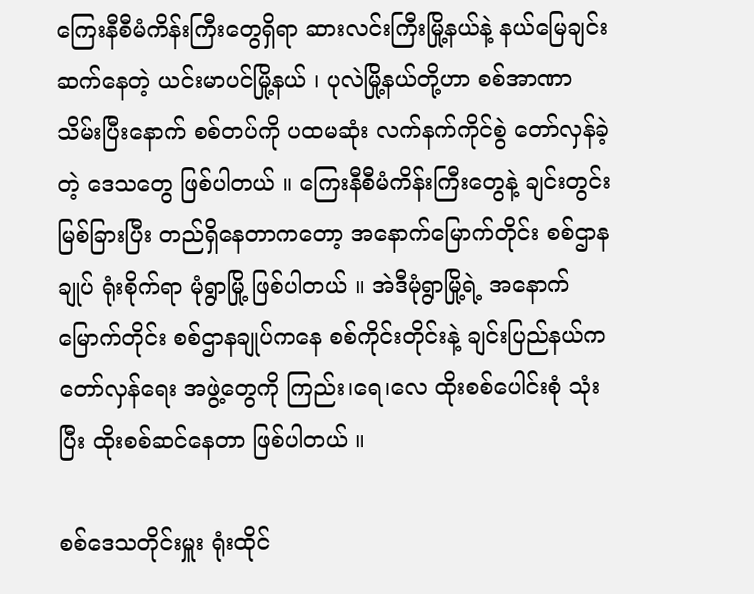ကြေးနီစီမံကိန်းကြီးတွေရှိရာ ဆားလင်းကြီးမြို့နယ်နဲ့ နယ်မြေချင်းဆက်နေတဲ့ ယင်းမာပင်မြို့နယ် ၊ ပုလဲမြို့နယ်တို့ဟာ စစ်အာဏာသိမ်းပြီးနောက် စစ်တပ်ကို ပထမဆုံး လက်နက်ကိုင်စွဲ တော်လှန်ခဲ့တဲ့ ဒေသတွေ ဖြစ်ပါတယ် ။ ကြေးနီစီမံကိန်းကြီးတွေနဲ့ ချင်းတွင်းမြစ်ခြားပြီး တည်ရှိနေတာကတော့ အနောက်မြောက်တိုင်း စစ်ဌာနချုပ် ရုံးစိုက်ရာ မုံရွာမြို့ ဖြစ်ပါတယ် ။ အဲဒီမုံရွာမြို့ရဲ့ အနောက်မြောက်တိုင်း စစ်ဌာနချုပ်ကနေ စစ်ကိုင်းတိုင်းနဲ့ ချင်းပြည်နယ်က တော်လှန်ရေး အဖွဲ့တွေကို ကြည်း၊ရေ၊လေ ထိုးစစ်ပေါင်းစုံ သုံးပြီး ထိုးစစ်ဆင်နေတာ ဖြစ်ပါတယ် ။

စစ်ဒေသတိုင်းမှူး ရုံးထိုင်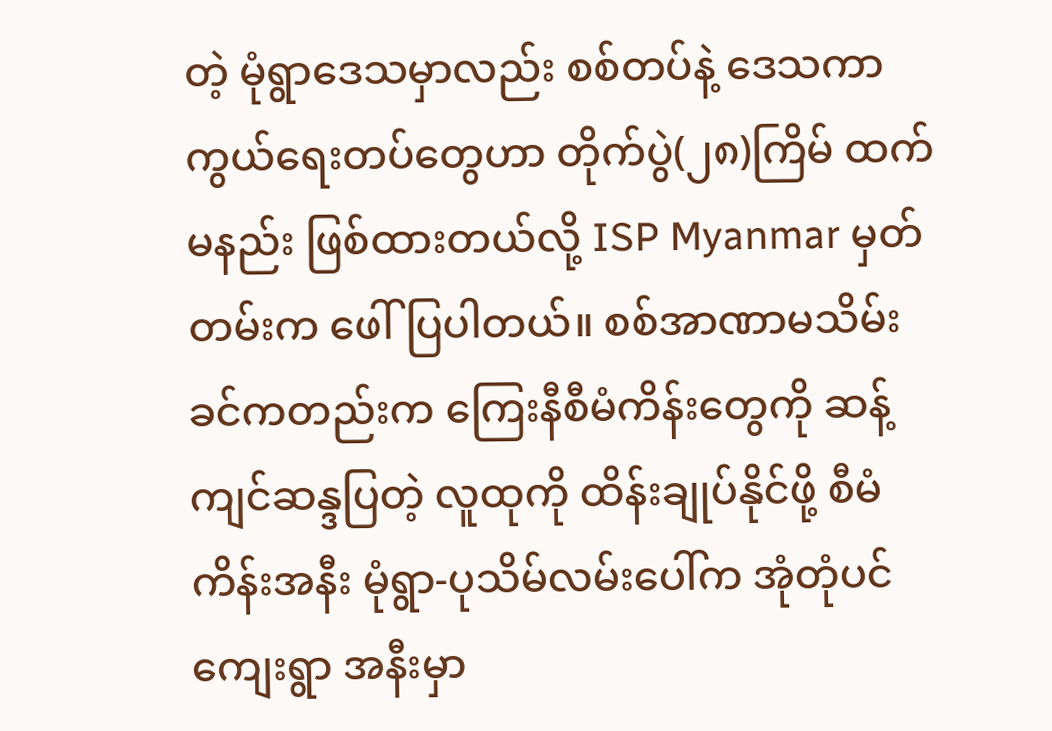တဲ့ မုံရွာဒေသမှာလည်း စစ်တပ်နဲ့ ဒေသကာကွယ်ရေးတပ်တွေဟာ တိုက်ပွဲ(၂၈)ကြိမ် ထက်မနည်း ဖြစ်ထားတယ်လို့ ISP Myanmar မှတ်တမ်းက ဖေါ်ပြပါတယ်။ စစ်အာဏာမသိမ်းခင်ကတည်းက ကြေးနီစီမံကိန်းတွေကို ဆန့်ကျင်ဆန္ဒပြတဲ့ လူထုကို ထိန်းချုပ်နိုင်ဖို့ စီမံကိန်းအနီး မုံရွာ-ပုသိမ်လမ်းပေါ်က အုံတုံပင်ကျေးရွာ အနီးမှာ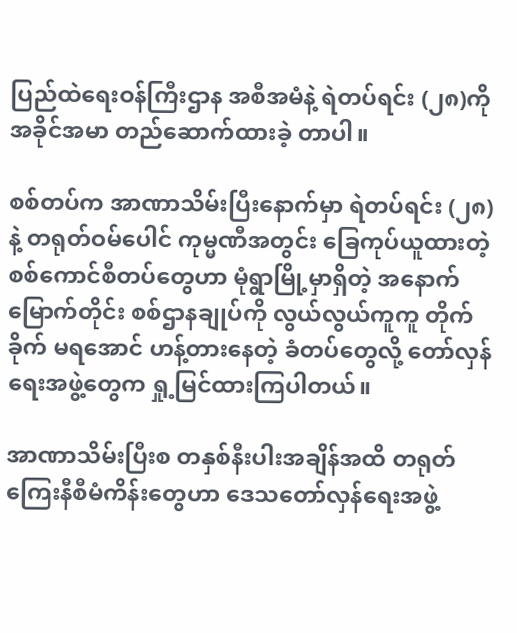ပြည်ထဲရေးဝန်ကြီးဌာန အစီအမံနဲ့ ရဲတပ်ရင်း (၂၈)ကို အခိုင်အမာ တည်ဆောက်ထားခဲ့ တာပါ။

စစ်တပ်က အာဏာသိမ်းပြီးနောက်မှာ ရဲတပ်ရင်း (၂၈) နဲ့ တရုတ်ဝမ်ပေါင် ကုမ္မဏီအတွင်း ခြေကုပ်ယူထားတဲ့ စစ်ကောင်စီတပ်တွေဟာ မုံရွာမြို့မှာရှိတဲ့ အနောက်မြောက်တိုင်း စစ်ဌာနချုပ်ကို လွယ်လွယ်ကူကူ တိုက်ခိုက် မရအောင် ဟန့်တားနေတဲ့ ခံတပ်တွေလို့ တော်လှန်ရေးအဖွဲ့တွေက ရှု့မြင်ထားကြပါတယ်။

အာဏာသိမ်းပြီးစ တနှစ်နီးပါးအချိန်အထိ တရုတ်ကြေးနီစီမံကိန်းတွေဟာ ဒေသတော်လှန်ရေးအဖွဲ့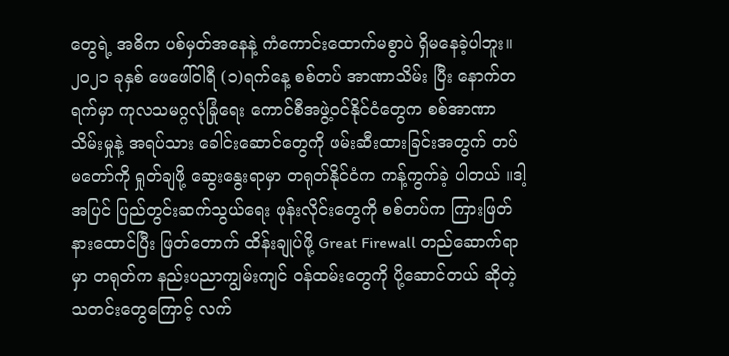တွေရဲ့ အဓိက ပစ်မှတ်အနေနဲ့ ကံကောင်းထောက်မစွာပဲ ရှိမနေခဲ့ပါဘူး။၂၀၂၁ ခုနှစ် ဖေဖေါ်ဝါရီ (၁)ရက်နေ့ စစ်တပ် အာဏာသိမ်း ပြီး နောက်တရက်မှာ ကုလသမဂ္ဂလုံခြုံရေး ကောင်စီအဖွဲ့ဝင်နိုင်ငံတွေက စစ်အာဏာသိမ်းမှုနဲ့ အရပ်သား ခေါင်းဆောင်တွေကို ဖမ်းဆီးထားခြင်းအတွက် တပ်မတော်ကို ရှုတ်ချဖို့ ဆွေးနွေးရာမှာ တရုတ်နိုင်ငံက ကန့်ကွက်ခဲ့ ပါတယ် ။ဒါ့အပြင် ပြည်တွင်းဆက်သွယ်ရေး ဖုန်းလိုင်းတွေကို စစ်တပ်က ကြားဖြတ်နားထောင်ပြီး ဖြတ်တောက် ထိန်းချုပ်ဖို့ Great Firewall တည်ဆောက်ရာမှာ တရုတ်က နည်းပညာကျွမ်းကျင် ဝန်ထမ်းတွေကို ပို့ဆောင်တယ် ဆိုတဲ့သတင်းတွေကြောင့် လက်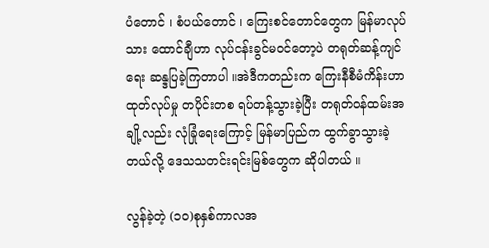ပံတောင် ၊ စံပယ်တောင် ၊ ကြေးစင်တောင်တွေက မြန်မာလုပ်သား ထောင်ချီဟာ လုပ်ငန်းခွင်မဝင်တော့ပဲ တရုတ်ဆန့်ကျင်ရေး ဆန္ဒပြခဲ့ကြတာပါ ။အဲဒီကတည်းက ကြေးနီစီမံကိန်းဟာ ထုတ်လုပ်မှု တပိုင်းတစ ရပ်တန့်သွားခဲ့ပြီး တရုတ်ဝန်ထမ်းအချို့လည်း လုံခြုံရေးကြောင့် မြန်မာပြည်က ထွက်ခွာသွားခဲ့တယ်လို့ ဒေသသတင်းရင်းမြစ်တွေက ဆိုပါတယ် ။

လွန်ခဲ့တဲ့ (၁၀)စုနှစ်ကာလအ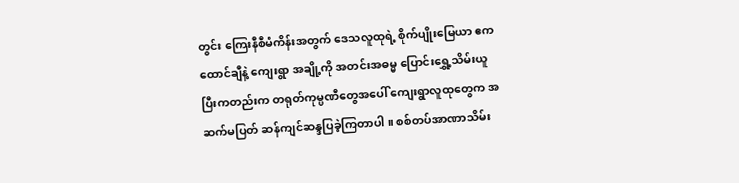တွင်း ကြေးနီစီမံကိန်းအတွက် ဒေသလူထုရဲ့ စိုက်ပျိုးမြေယာ ဧကထောင်ချီနဲ့ ကျေးရွာ အချို့ကို အတင်းအဓမ္မ ပြောင်းရွှေ့သိမ်းယူပြီးကတည်းက တရုတ်ကုမ္ပဏီတွေအပေါ် ကျေးရွာလူထုတွေက အဆက်မပြတ် ဆန်ကျင်ဆန္ဒပြခဲ့ကြတာပါ ။ စစ်တပ်အာဏာသိမ်း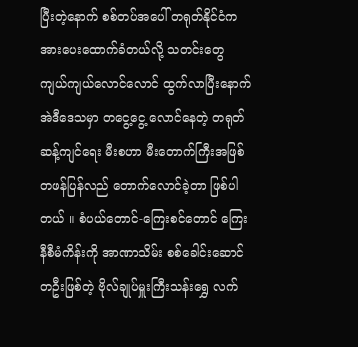ပြီးတဲ့နောက် စစ်တပ်အပေါ် တရုတ်နိုင်ငံက အားပေးထောက်ခံတယ်လို့ သတင်းတွေ ကျယ်ကျယ်လောင်လောင် ထွက်လာပြီးနောက် အဲဒီဒေသမှာ တငွေ့ငွေ့ လောင်နေတဲ့ တရုတ်ဆန့်ကျင်ရေး မီးစဟာ မီးတောက်ကြီးအဖြစ် တဖန်ပြန်လည် တောက်လောင်ခဲ့တာ ဖြစ်ပါတယ် ။ စံပယ်တောင်-ကြေးစင်တောင် ကြေးနီစီမံကိန်းကို အာဏာသိမ်း စစ်ခေါင်းဆောင်တဦးဖြစ်တဲ့ ဗိုလ်ချုပ်မှူးကြီးသန်းရွှေ လက်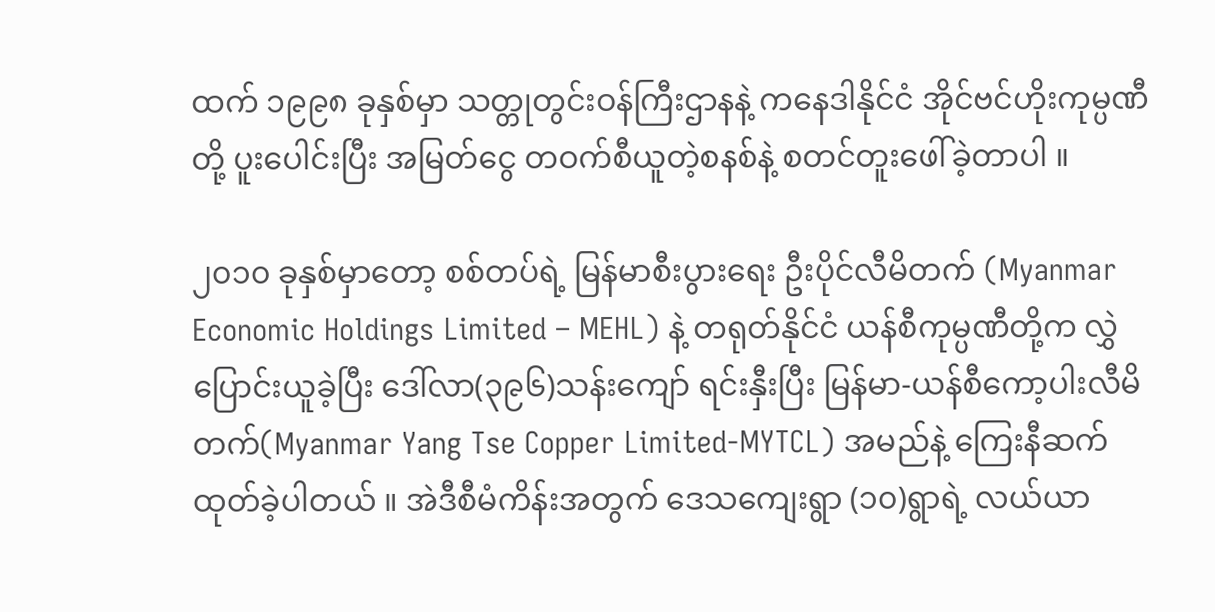ထက် ၁၉၉၈ ခုနှစ်မှာ သတ္တုတွင်းဝန်ကြီးဌာနနဲ့ ကနေဒါနိုင်ငံ အိုင်ဗင်ဟိုးကုမ္ပဏီတို့ ပူးပေါင်းပြီး အမြတ်ငွေ တဝက်စီယူတဲ့စနစ်နဲ့ စတင်တူးဖေါ်ခဲ့တာပါ ။

၂၀၁၀ ခုနှစ်မှာတော့ စစ်တပ်ရဲ့ မြန်မာစီးပွားရေး ဦးပိုင်လီမိတက် (Myanmar Economic Holdings Limited – MEHL) နဲ့ တရုတ်နိုင်ငံ ယန်စီကုမ္ပဏီတို့က လွှဲပြောင်းယူခဲ့ပြီး ဒေါ်လာ(၃၉၆)သန်းကျော် ရင်းနှီးပြီး မြန်မာ-ယန်စီကော့ပါးလီမိတက်(Myanmar Yang Tse Copper Limited-MYTCL) အမည်နဲ့ ကြေးနီဆက်ထုတ်ခဲ့ပါတယ် ။ အဲဒီစီမံကိန်းအတွက် ဒေသကျေးရွာ (၁၀)ရွာရဲ့ လယ်ယာ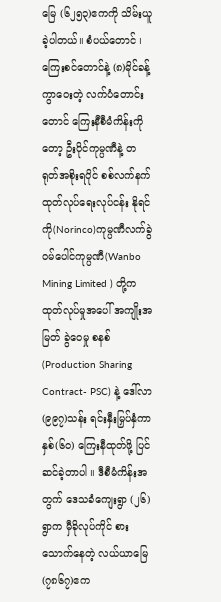မြေ (၆၂၅၃)ဧကကို သိမ်းယူခဲ့ပါတယ်။ စံပယ်တောင် ၊ ကြေးစင်တောင်နဲ့ (၈)မိုင်ခန့်ကွာဝေးတဲ့ လက်ပံတောင်းတောင် ကြေးနီစီမံကိန်းကိုတော့ ဦးပိုင်ကုမ္ပဏီနဲ့ တရုတ်အစိုးရပိုင် စစ်လက်နက်ထုတ်လုပ်ရေးလုပ်ငန်း နိုရင်ကို(Norinco)ကုမ္ပဏီလက်ခွဲ ဝမ်ပေါင်ကုမ္ပဏီ(Wanbo Mining Limited ) တို့က ထုတ်လုပ်မှုအပေါ် အကျိုးအမြတ် ခွဲဝေမှု စနစ် (Production Sharing Contract- PSC) နဲ့ ဒေါ်လာ (၉၉၇)သန်း ရင်းနှီးမြှပ်နှံကာ နှစ်(၆၀) ကြေးနီထုတ်ဖို့ ပြင်ဆင်ခဲ့တာပါ ။ ဒီစီမံကိန်းအတွက် ဒေသခံကျေးရွာ (၂၆)ရွာက မှီခိုလုပ်ကိုင် စားသောက်နေတဲ့ လယ်ယာမြေ (၇၈၆၇)ဧက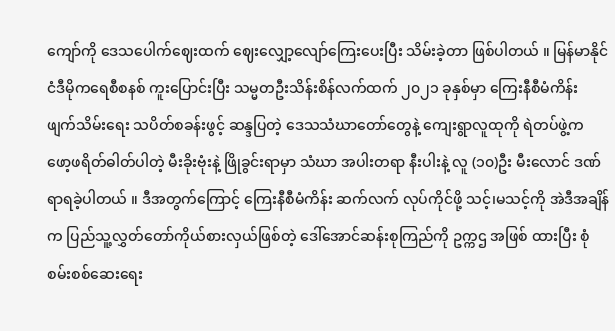ကျော်ကို ဒေသပေါက်ဈေးထက် ဈေးလျှော့လျော်ကြေးပေးပြီး သိမ်းခဲ့တာ ဖြစ်ပါတယ် ။ မြန်မာနိုင်ငံဒီမိုကရေစီစနစ် ကူးပြောင်းပြီး သမ္မတဦးသိန်းစိန်လက်ထက် ၂၀၂၁ ခုနှစ်မှာ ကြေးနီစီမံကိန်း ဖျက်သိမ်းရေး သပိတ်စခန်းဖွင့် ဆန္ဒပြတဲ့ ဒေသသံဃာတော်တွေနဲ့ ကျေးရွာလူထုကို ရဲတပ်ဖွဲ့က ဖော့ဖရိတ်ဓါတ်ပါတဲ့ မီးခိုးဗုံးနဲ့ ဖြိုခွင်းရာမှာ သံဃာ အပါးတရာ နီးပါးနဲ့ လူ (၁၀)ဦး မီးလောင် ဒဏ်ရာရခဲ့ပါတယ် ။ ဒီအတွက်ကြောင့် ကြေးနီစီမံကိန်း ဆက်လက် လုပ်ကိုင်ဖို့ သင့်၊မသင့်ကို အဲဒီအချိန်က ပြည်သူ့လွှတ်တော်ကိုယ်စားလှယ်ဖြစ်တဲ့ ဒေါ်အောင်ဆန်းစုကြည်ကို ဥက္ကဌ အဖြစ် ထားပြီး စုံစမ်းစစ်ဆေးရေး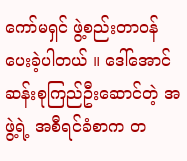ကော်မရှင် ဖွဲ့စည်းတာဝန်ပေးခဲ့ပါတယ် ။ ဒေါ်အောင်ဆန်းစုကြည်ဦးဆောင်တဲ့ အဖွဲ့ရဲ့ အစီရင်ခံစာက တ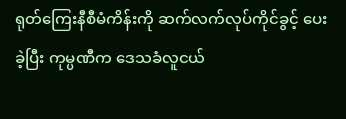ရုတ်ကြေးနီစီမံကိန်းကို ဆက်လက်လုပ်ကိုင်ခွင့် ပေးခဲ့ပြီး ကုမ္ပဏီက ဒေသခံလူငယ်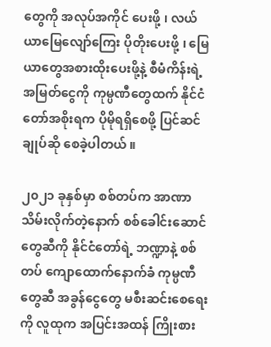တွေကို အလုပ်အကိုင် ပေးဖို့ ၊ လယ်ယာမြေလျော်ကြေး ပိုတိုးပေးဖို့ ၊ မြေယာတွေအစားထိုးပေးဖို့နဲ့ စီမံကိန်းရဲ့ အမြတ်ငွေကို ကုမ္ပဏီတွေထက် နိုင်ငံတော်အစိုးရက ပိုမိုရရှိစေဖို့ ပြင်ဆင်ချုပ်ဆို စေခဲ့ပါတယ် ။

၂၀၂၁ ခုနှစ်မှာ စစ်တပ်က အာဏာသိမ်းလိုက်တဲ့နောက် စစ်ခေါင်းဆောင်တွေဆီကို နိုင်ငံတော်ရဲ့ ဘဏ္ဍာနဲ့ စစ်တပ် ကျောထောက်နောက်ခံ ကုမ္ပဏီတွေဆီ အခွန်ငွေတွေ မစီးဆင်းစေရေးကို လူထုက အပြင်းအထန် ကြိုးစား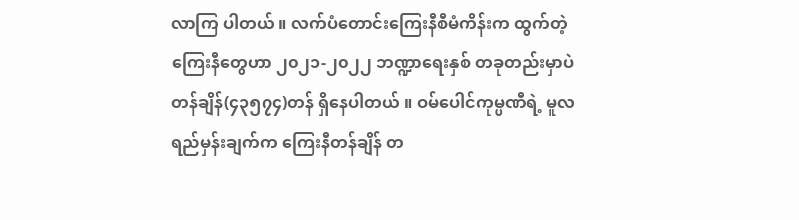လာကြ ပါတယ် ။ လက်ပံတောင်းကြေးနီစီမံကိန်းက ထွက်တဲ့ ကြေးနီတွေဟာ ၂၀၂၁-၂၀၂၂ ဘဏ္ဍာရေးနှစ် တခုတည်းမှာပဲ တန်ချိန်(၄၃၅၇၄)တန် ရှိနေပါတယ် ။ ဝမ်ပေါင်ကုမ္ပဏီရဲ့ မူလရည်မှန်းချက်က ကြေးနီတန်ချိန် တ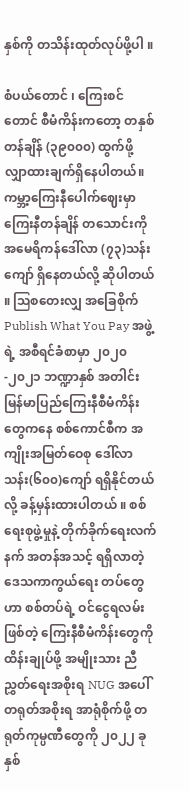နှစ်ကို တသိန်းထုတ်လုပ်ဖို့ပါ ။

စံပယ်တောင် ၊ ကြေးစင်တောင် စီမံကိန်းကတော့ တနှစ်တန်ချိန် (၃၉၀၀၀) ထွက်ဖို့ လျှာထားချက်ရှိနေပါတယ်။ ကမ္ဘာ့ကြေးနီပေါက်ဈေးမှာ ကြေးနီတန်ချိန် တသောင်းကို အမေရိကန်ဒေါ်လာ (၇၃)သန်းကျော် ရှိနေတယ်လို့ ဆိုပါတယ် ။ ဩစတေးလျှ အခြေစိုက် Publish What You Pay အဖွဲ့ရဲ့ အစီရင်ခံစာမှာ ၂၀၂၀-၂၀၂၁ ဘဏ္ဍာနှစ် အတါင်း မြန်မာပြည်ကြေးနီစီမံကိန်းတွေကနေ စစ်ကောင်စီက အကျိုးအမြတ်ဝေစု ဒေါ်လာ သန်း(၆၀၀)ကျော် ရရှိနိုင်တယ်လို့ ခန့်မှန်းထားပါတယ် ။ စစ်ရေးစုဖွဲ့မှုနဲ့ တိုက်ခိုက်ရေးလက်နက် အတန်အသင့် ရရှိလာတဲ့ ဒေသကာကွယ်ရေး တပ်တွေဟာ စစ်တပ်ရဲ့ ဝင်ငွေရလမ်းဖြစ်တဲ့ ကြေးနီစီမံကိန်းတွေကို ထိန်းချုပ်ဖို့ အမျိုးသား ညီညွှတ်ရေးအစိုးရ NUG အပေါ် တရုတ်အစိုးရ အာရုံစိုက်ဖို့ တရုတ်ကုမ္ပဏီတွေကို ၂၀၂၂ ခုနှစ်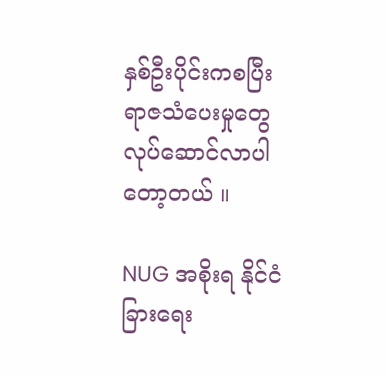နှစ်ဦးပိုင်းကစပြီး ရာဇသံပေးမှုတွေ လုပ်ဆောင်လာပါတော့တယ် ။

NUG အစိုးရ နိုင်ငံခြားရေး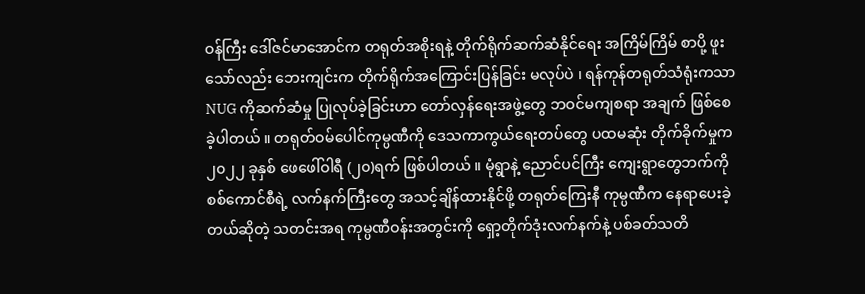ဝန်ကြီး ဒေါ်ဇင်မာအောင်က တရုတ်အစိုးရနဲ့ တိုက်ရိုက်ဆက်ဆံနိုင်ရေး အကြိမ်ကြိမ် စာပို့ ဖူးသော်လည်း ဘေးကျင်းက တိုက်ရိုက်အကြောင်းပြန်ခြင်း မလုပ်ပဲ ၊ ရန်ကုန်တရုတ်သံရုံးကသာ NUG ကိုဆက်ဆံမှု ပြုလုပ်ခဲ့ခြင်းဟာ တော်လှန်ရေးအဖွဲ့တွေ ဘဝင်မကျစရာ အချက် ဖြစ်စေခဲ့ပါတယ် ။ တရုတ်ဝမ်ပေါင်ကုမ္ပဏီကို ဒေသကာကွယ်ရေးတပ်တွေ ပထမဆုံး တိုက်ခိုက်မှုက ၂၀၂၂ ခုနှစ် ဖေဖေါ်ဝါရီ (၂၀)ရက် ဖြစ်ပါတယ် ။ မုံရွာနဲ့ ညောင်ပင်ကြီး ကျေးရွာတွေဘက်ကို စစ်ကောင်စီရဲ့ လက်နက်ကြီးတွေ အသင့်ချိန်ထားနိုင်ဖို့ တရုတ်ကြေးနီ ကုမ္ပဏီက နေရာပေးခဲ့တယ်ဆိုတဲ့ သတင်းအရ ကုမ္ပဏီဝန်းအတွင်းကို ရှော့တိုက်ဒုံးလက်နက်နဲ့ ပစ်ခတ်သတိ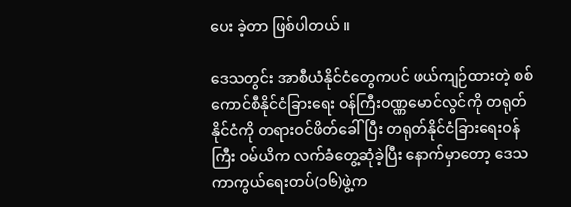ပေး ခဲ့တာ ဖြစ်ပါတယ် ။

ဒေသတွင်း အာစီယံနိုင်ငံတွေကပင် ဖယ်ကျဉ်ထားတဲ့ စစ်ကောင်စီနိုင်ငံခြားရေး ဝန်ကြီးဝဏ္ဏမောင်လွင်ကို တရုတ်နိုင်ငံကို တရားဝင်ဖိတ်ခေါ်ပြီး တရုတ်နိုင်ငံခြားရေးဝန်ကြီး ဝမ်ယိက လက်ခံတွေ့ဆုံခဲ့ပြီး နောက်မှာတော့ ဒေသကာကွယ်ရေးတပ်(၁၆)ဖွဲ့က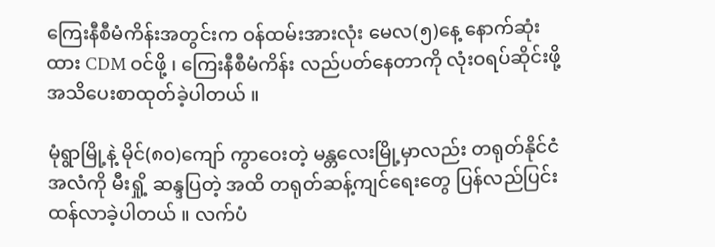ကြေးနီစီမံကိန်းအတွင်းက ဝန်ထမ်းအားလုံး မေလ(၅)နေ့ နောက်ဆုံးထား CDM ဝင်ဖို့ ၊ ကြေးနီစီမံကိန်း လည်ပတ်နေတာကို လုံးဝရပ်ဆိုင်းဖို့ အသိပေးစာထုတ်ခဲ့ပါတယ် ။

မုံရွာမြို့နဲ့ မိုင်(၈၀)ကျော် ကွာဝေးတဲ့ မန္တလေးမြို့မှာလည်း တရုတ်နိုင်ငံအလံကို မီးရှို့ ဆန္ဒပြတဲ့ အထိ တရုတ်ဆန့်ကျင်ရေးတွေ ပြန်လည်ပြင်းထန်လာခဲ့ပါတယ် ။ လက်ပံ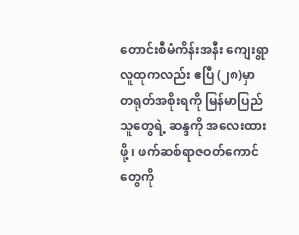တောင်းစီမံကိန်းအနီး ကျေးရွာလူထုကလည်း ဧပြီ (၂၈)မှာ တရုတ်အစိုးရကို မြန်မာပြည်သူတွေရဲ့ ဆန္ဒကို အလေးထားဖို့ ၊ ဖက်ဆစ်ရာဇဝတ်ကောင်တွေကို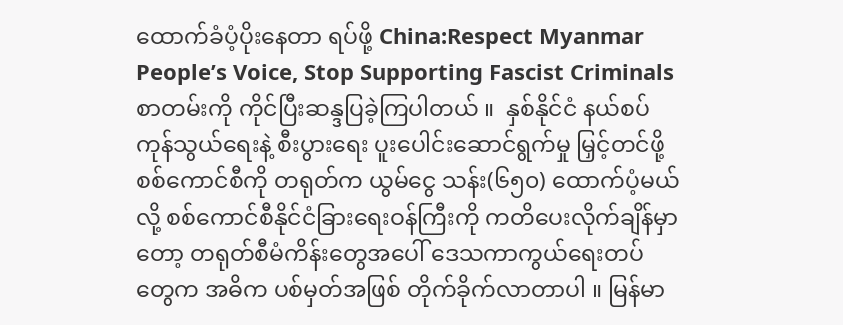ထောက်ခံပံ့ပိုးနေတာ ရပ်ဖို့ China:Respect Myanmar People’s Voice, Stop Supporting Fascist Criminals စာတမ်းကို ကိုင်ပြီးဆန္ဒပြခဲ့ကြပါတယ် ။  နှစ်နိုင်ငံ နယ်စပ်ကုန်သွယ်ရေးနဲ့ စီးပွားရေး ပူးပေါင်းဆောင်ရွက်မှု မြှင့်တင်ဖို့ စစ်ကောင်စီကို တရုတ်က ယွမ်ငွေ သန်း(၆၅၀) ထောက်ပံ့မယ်လို့ စစ်ကောင်စီနိုင်ငံခြားရေးဝန်ကြီးကို ကတိပေးလိုက်ချိန်မှာတော့ တရုတ်စီမံကိန်းတွေအပေါ် ဒေသကာကွယ်ရေးတပ်တွေက အဓိက ပစ်မှတ်အဖြစ် တိုက်ခိုက်လာတာပါ ။ မြန်မာ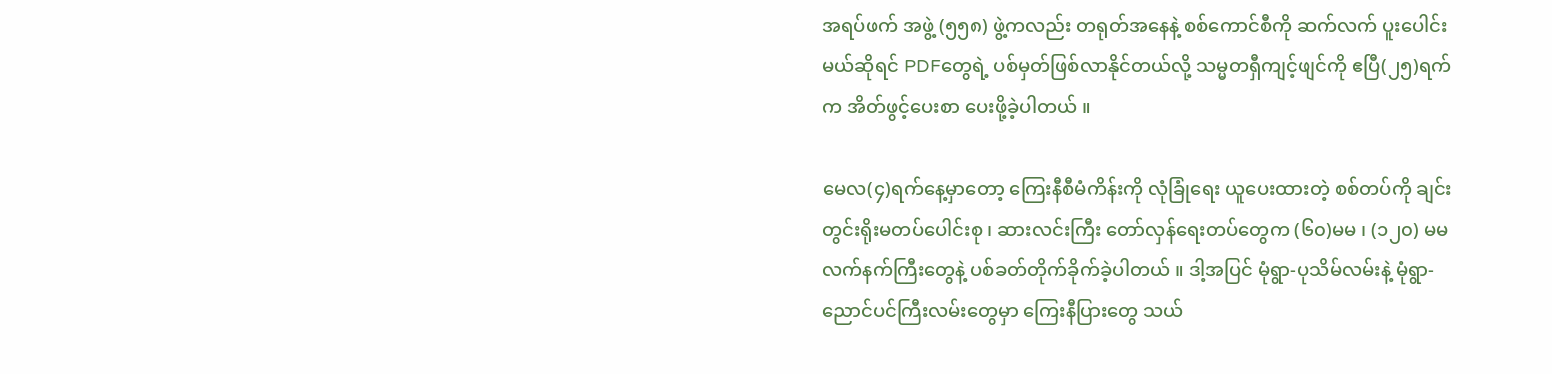အရပ်ဖက် အဖွဲ့ (၅၅၈) ဖွဲ့ကလည်း တရုတ်အနေနဲ့ စစ်ကောင်စီကို ဆက်လက် ပူးပေါင်းမယ်ဆိုရင် PDFတွေရဲ့ ပစ်မှတ်ဖြစ်လာနိုင်တယ်လို့ သမ္မတရှီကျင့်ဖျင်ကို ဧပြီ(၂၅)ရက်က အိတ်ဖွင့်ပေးစာ ပေးဖို့ခဲ့ပါတယ် ။

မေလ(၄)ရက်နေ့မှာတော့ ကြေးနီစီမံကိန်းကို လုံခြုံရေး ယူပေးထားတဲ့ စစ်တပ်ကို ချင်းတွင်းရိုးမတပ်ပေါင်းစု ၊ ဆားလင်းကြီး တော်လှန်ရေးတပ်တွေက (၆၀)မမ ၊ (၁၂၀) မမ လက်နက်ကြီးတွေနဲ့ ပစ်ခတ်တိုက်ခိုက်ခဲ့ပါတယ် ။ ဒါ့အပြင် မုံရွာ-ပုသိမ်လမ်းနဲ့ မုံရွာ-ညောင်ပင်ကြီးလမ်းတွေမှာ ကြေးနီပြားတွေ သယ်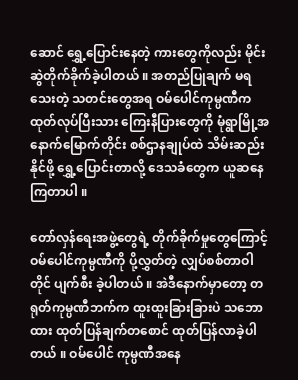ဆောင် ရွှေ့ပြောင်းနေတဲ့ ကားတွေကိုလည်း မိုင်းဆွဲတိုက်ခိုက်ခဲ့ပါတယ် ။ အတည်ပြုချက် မရသေးတဲ့ သတင်းတွေအရ ဝမ်ပေါင်ကုမ္ပဏီက ထုတ်လုပ်ပြီးသား ကြေးနီပြားတွေကို မုံရွာမြို့အနောက်မြောက်တိုင်း စစ်ဌာနချုပ်ထဲ သိမ်းဆည်းနိုင်ဖို့ ရွှေ့ပြောင်းတာလို့ ဒေသခံတွေက ယူဆနေကြတာပါ ။

တော်လှန်ရေးအဖွဲ့တွေရဲ့ တိုက်ခိုက်မှုတွေကြောင့် ဝမ်ပေါင်ကုမ္ပဏီကို ပို့လွှတ်တဲ့ လျှပ်စစ်တာဝါတိုင် ပျက်စီး ခဲ့ပါတယ် ။ အဲဒီနောက်မှာတော့ တရုတ်ကုမ္ပဏီဘက်က ထူးထူးခြားခြားပဲ သဘောထား ထုတ်ပြန်ချက်တစောင် ထုတ်ပြန်လာခဲ့ပါတယ် ။ ဝမ်ပေါင် ကုမ္ပဏီအနေ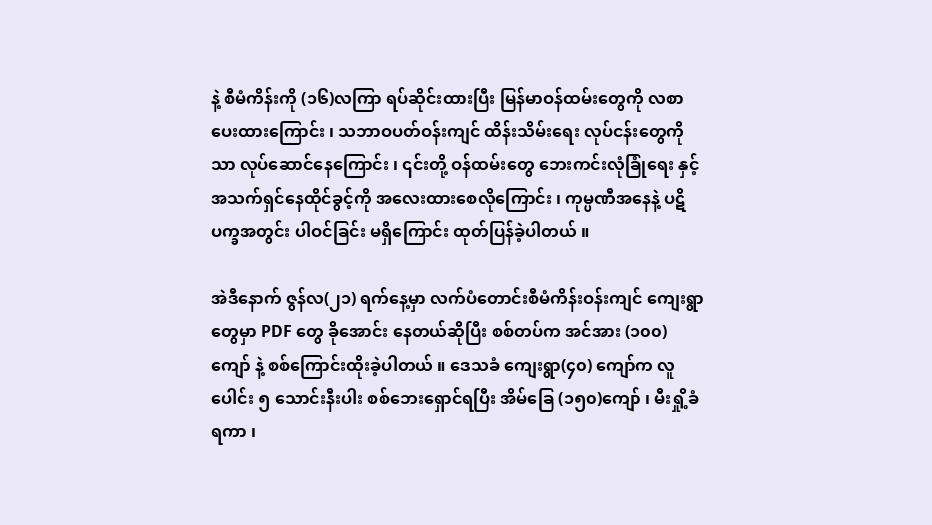နဲ့ စီမံကိန်းကို (၁၆)လကြာ ရပ်ဆိုင်းထားပြီး မြန်မာဝန်ထမ်းတွေကို လစာပေးထားကြောင်း ၊ သဘာဝပတ်ဝန်းကျင် ထိန်းသိမ်းရေး လုပ်ငန်းတွေကိုသာ လုပ်ဆောင်နေကြောင်း ၊ ၎င်းတို့ ဝန်ထမ်းတွေ ဘေးကင်းလုံခြုံရေး နှင့် အသက်ရှင်နေထိုင်ခွင့်ကို အလေးထားစေလိုကြောင်း ၊ ကုမ္ပဏီအနေနဲ့ ပဋိပက္ခအတွင်း ပါဝင်ခြင်း မရှိကြောင်း ထုတ်ပြန်ခဲ့ပါတယ် ။

အဲဒီနောက် ဇွန်လ(၂၁) ရက်နေ့မှာ လက်ပံတောင်းစီမံကိန်းဝန်းကျင် ကျေးရွာတွေမှာ PDF တွေ ခိုအောင်း နေတယ်ဆိုပြီး စစ်တပ်က အင်အား (၁၀၀) ကျော် နဲ့ စစ်ကြောင်းထိုးခဲ့ပါတယ် ။ ဒေသခံ ကျေးရွာ(၄၀) ကျော်က လူပေါင်း ၅ သောင်းနီးပါး စစ်ဘေးရှောင်ရပြီး အိမ်ခြေ (၁၅၀)ကျော် ၊ မီးရှို့ခံရကာ ၊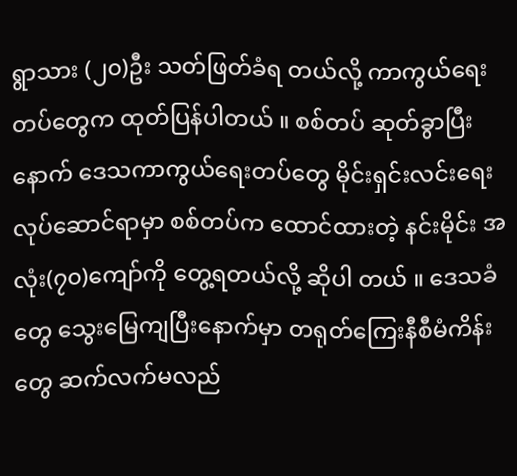ရွာသား (၂၀)ဦး သတ်ဖြတ်ခံရ တယ်လို့ ကာကွယ်ရေးတပ်တွေက ထုတ်ပြန်ပါတယ် ။ စစ်တပ် ဆုတ်ခွာပြီးနောက် ဒေသကာကွယ်ရေးတပ်တွေ မိုင်းရှင်းလင်းရေး လုပ်ဆောင်ရာမှာ စစ်တပ်က ထောင်ထားတဲ့ နင်းမိုင်း အလုံး(၇၀)ကျော်ကို တွေ့ရတယ်လို့ ဆိုပါ တယ် ။ ဒေသခံတွေ သွေးမြေကျပြီးနောက်မှာ တရုတ်ကြေးနီစီမံကိန်းတွေ ဆက်လက်မလည်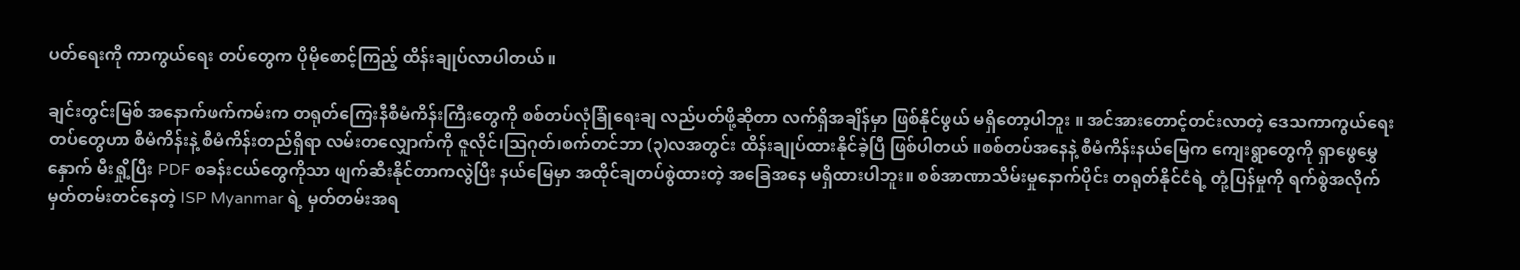ပတ်ရေးကို ကာကွယ်ရေး တပ်တွေက ပိုမိုစောင့်ကြည့် ထိန်းချုပ်လာပါတယ် ။

ချင်းတွင်းမြစ် အနောက်ဖက်ကမ်းက တရုတ်ကြေးနီစီမံကိန်းကြီးတွေကို စစ်တပ်လုံခြုံရေးချ လည်ပတ်ဖို့ဆိုတာ လက်ရှိအချိန်မှာ ဖြစ်နိုင်ဖွယ် မရှိတော့ပါဘူး ။ အင်အားတောင့်တင်းလာတဲ့ ဒေသကာကွယ်ရေးတပ်တွေဟာ စီမံကိန်းနဲ့ စီမံကိန်းတည်ရှိရာ လမ်းတလျှောက်ကို ဇူလိုင်၊ဩဂုတ်၊စက်တင်ဘာ (၃)လအတွင်း ထိန်းချုပ်ထားနိုင်ခဲ့ပြီ ဖြစ်ပါတယ် ။စစ်တပ်အနေနဲ့ စီမံကိန်းနယ်မြေက ကျေးရွာတွေကို ရှာဖွေမွှေနှောက် မီးရှို့ပြီး PDF စခန်းငယ်တွေကိုသာ ဖျက်ဆီးနိုင်တာကလွဲပြီး နယ်မြေမှာ အထိုင်ချတပ်စွဲထားတဲ့ အခြေအနေ မရှိထားပါဘူး။ စစ်အာဏာသိမ်းမှုနောက်ပိုင်း တရုတ်နိုင်ငံရဲ့ တုံ့ပြန်မှုကို ရက်စွဲအလိုက် မှတ်တမ်းတင်နေတဲ့ ISP Myanmar ရဲ့ မှတ်တမ်းအရ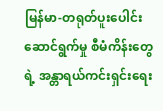မြန်မာ-တရုတ်ပူးပေါင်းဆောင်ရွက်မှု စီမံကိန်းတွေရဲ့ အန္တာရယ်ကင်းရှင်းရေး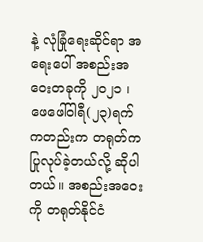နဲ့ လုံခြုံရေးဆိုင်ရာ အရေးပေါ် အစည်းအဝေးတခုကို ၂၀၂၁ ၊ ဖေဖေါ်ဝါရီ(၂၃)ရက် ကတည်းက တရုတ်က ပြုလုပ်ခဲ့တယ်လို့ ဆိုပါတယ်။ အစည်းအဝေးကို တရုတ်နိုင်ငံ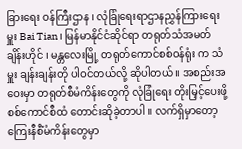ခြားရေး ဝန်ကြီးဌာန ၊ လုံခြုံရေးရာဌာနညွှန်ကြားရေးမှူး Bai Tian ၊ မြန်မာနိုင်ငံဆိုင်ရာ တရုတ်သံအမတ် ချိန်းဟိုင် ၊ မန္တလေးမြို့ တရုတ်ကောင်စစ်ဝန်ရုံး က သံမှူး ချန်းချန်းတို ပါဝင်တယ်လို့ ဆိုပါတယ် ။ အစည်းအဝေးမှာ တရုတ်စီမံကိန်းတွေကို လုံခြုံရေး တိုးမြှင့်ပေးဖို့ စစ်ကောင်စီထံ တောင်းဆိုခဲ့တာပါ ။ လက်ရှိမှာတော့ ကြေးနီစီံမံကိန်းတွေမှာ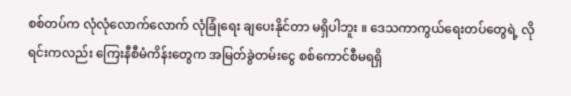စစ်တပ်က လုံလုံလောက်လောက် လုံခြုံရေး ချပေးနိုင်တာ မရှိပါဘူး ။ ဒေသကာကွယ်ရေးတပ်တွေရဲ့ လိုရင်းကလည်း ကြေးနီစီမံကိန်းတွေက အမြတ်ခွဲတမ်းငွေ စစ်ကောင်စီမရရှိ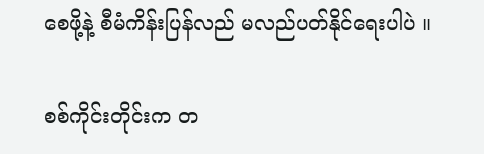စေဖို့နဲ့ စီမံကိန်းပြန်လည် မလည်ပတ်နိုင်ရေးပါပဲ ။

စစ်ကိုင်းတိုင်းက တ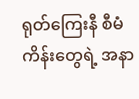ရုတ်ကြေးနီ စီမံကိန်းတွေရဲ့ အနာ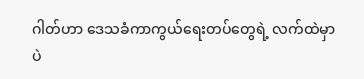ဂါတ်ဟာ ဒေသခံကာကွယ်ရေးတပ်တွေရဲ့ လက်ထဲမှာပဲ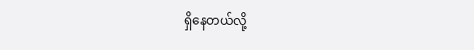ရှိနေတယ်လို့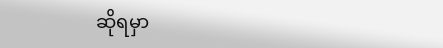ဆိုရမှာ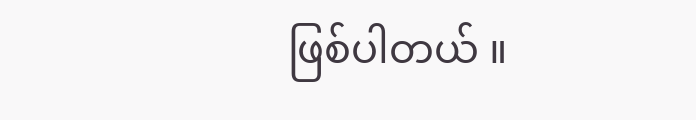ဖြစ်ပါတယ် ။